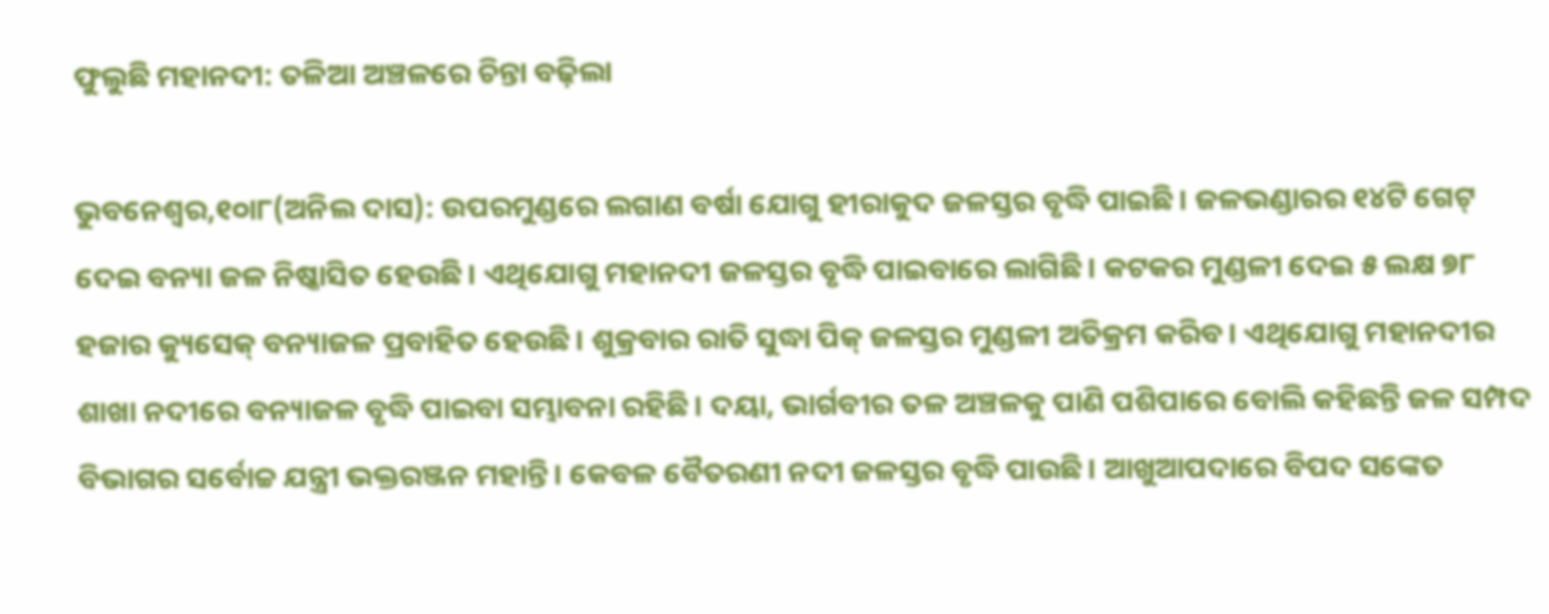ଫୁଲୁଛି ମହାନଦୀ: ତଳିଆ ଅଞ୍ଚଳରେ ଚିନ୍ତା ବଢ଼ିଲା

ଭୁବନେଶ୍ୱର,୧୦ା୮(ଅନିଲ ଦାସ): ଉପରମୁଣ୍ଡରେ ଲଗାଣ ବର୍ଷା ଯୋଗୁ ହୀରାକୁଦ ଜଳସ୍ତର ବୃଦ୍ଧି ପାଇଛି। ଜଳଭଣ୍ଡାରର ୧୪ଟି ଗେଟ୍‌ ଦେଇ ବନ୍ୟା ଜଳ ନିଷ୍କାସିତ ହେଉଛି। ଏଥିଯୋଗୁ ମହାନଦୀ ଜଳସ୍ତର ବୃଦ୍ଧି ପାଇବାରେ ଲାଗିଛି। କଟକର ମୁଣ୍ଡଳୀ ଦେଇ ୫ ଲକ୍ଷ ୭୮ ହଜାର କ୍ୟୁସେକ୍‌ ବନ୍ୟାଜଳ ପ୍ରବାହିତ ହେଉଛି। ଶୁକ୍ରବାର ରାତି ସୁଦ୍ଧା ପିକ୍‌ ଜଳସ୍ତର ମୁଣ୍ଡଳୀ ଅତିକ୍ରମ କରିବ। ଏଥିଯୋଗୁ ମହାନଦୀର ଶାଖା ନଦୀରେ ବନ୍ୟାଜଳ ବୃଦ୍ଧି ପାଇବା ସମ୍ଭାବନା ରହିଛି। ଦୟା, ଭାର୍ଗବୀର ତଳ ଅଞ୍ଚଳକୁ ପାଣି ପଶିପାରେ ବୋଲି କହିଛନ୍ତି ଜଳ ସମ୍ପଦ ବିଭାଗର ସର୍ବୋଚ୍ଚ ଯନ୍ତ୍ରୀ ଭକ୍ତରଞ୍ଜନ ମହାନ୍ତି। କେବଳ ବୈତରଣୀ ନଦୀ ଜଳସ୍ତର ବୃଦ୍ଧି ପାଉଛି। ଆଖୁଆପଦାରେ ବିପଦ ସଙ୍କେତ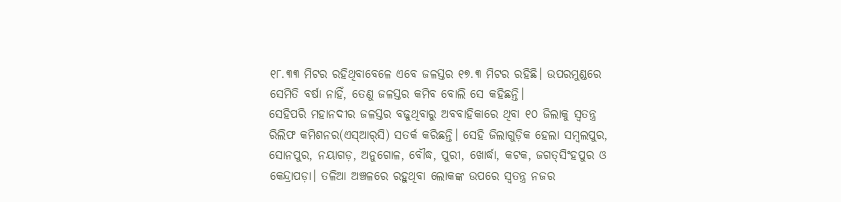୧୮.୩୩ ମିଟର ରହିଥିବାବେଳେ ଏବେ ଜଳସ୍ତର ୧୭.୩ ମିଟର ରହିଛି। ଉପରମୁଣ୍ଡରେ ସେମିତି ବର୍ଷା ନାହିଁ, ତେଣୁ ଜଳସ୍ତର କମିବ ବୋଲି ସେ କହିଛନ୍ତି।
ସେହିପରି ମହାନଦୀର ଜଳସ୍ତର ବଢୁଥିବାରୁ ଅବବାହିକାରେ ଥିବା ୧୦ ଜିଲାକୁ ସ୍ବତନ୍ତ୍ର ରିଲିଫ କମିଶନର(ଏସ୍‌ଆର୍‌ସି) ସତର୍କ କରିଛନ୍ତି। ସେହି ଜିଲାଗୁଡ଼ିକ ହେଲା ସମ୍ବଲପୁର, ସୋନପୁର, ନୟାଗଡ଼, ଅନୁଗୋଳ, ବୌଦ୍ଧ, ପୁରୀ, ଖୋର୍ଦ୍ଧା, କଟକ, ଜଗତ୍‌ସିଂହପୁର ଓ କେନ୍ଦ୍ରାପଡ଼ା। ତଳିଆ ଅଞ୍ଚଳରେ ରହୁଥିବା ଲୋକଙ୍କ ଉପରେ ସ୍ବତନ୍ତ୍ର ନଜର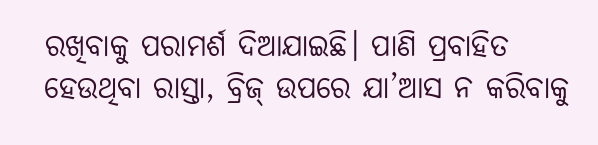ରଖିବାକୁ ପରାମର୍ଶ ଦିଆଯାଇଛି। ପାଣି ପ୍ରବାହିତ ହେଉଥିବା ରାସ୍ତା, ବ୍ରିଜ୍‌ ଉପରେ ଯା’ଆସ ନ କରିବାକୁ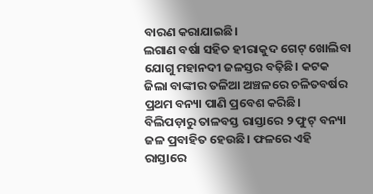ବାରଣ କରାଯାଇଛି।
ଲଗାଣ ବର୍ଷା ସହିତ ହୀରାକୁଦ ଗେଟ୍‌ ଖୋଲିବା ଯୋଗୁ ମହାନଦୀ ଜଳସ୍ତର ବଢ଼ିଛି। କଟକ ଜିଲା ବାଙ୍କୀର ତଳିଆ ଅଞ୍ଚଳରେ ଚଳିତବର୍ଷର ପ୍ରଥମ ବନ୍ୟା ପାଣି ପ୍ରବେଶ କରିଛି। ବିଲିପଡ଼ାରୁ ତାଳବସ୍ତ ରାସ୍ତାରେ ୨ ଫୁଟ୍‌ ବନ୍ୟା ଜଳ ପ୍ରବାହିତ ହେଉଛି। ଫଳରେ ଏହି ରାସ୍ତାରେ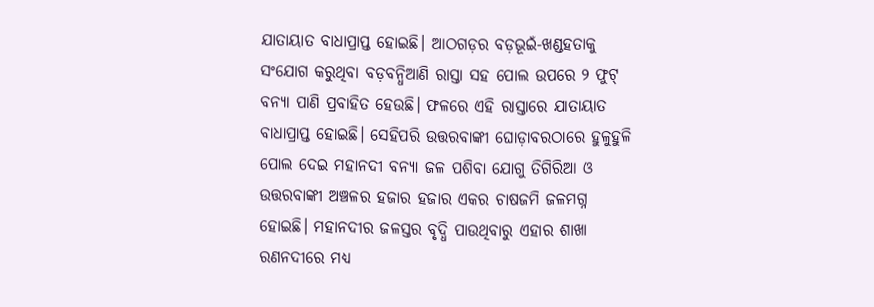ଯାତାୟାତ ବାଧାପ୍ରାପ୍ତ ହୋଇଛି। ଆଠଗଡ଼ର ବଡ଼ଭୂଇଁ-ଖଣ୍ଡହତାକୁ ସଂଯୋଗ କରୁଥିବା ବଡ଼ବନ୍ଧିଆଣି ରାସ୍ତା ସହ ପୋଲ ଉପରେ ୨ ଫୁଟ୍‌ ବନ୍ୟା ପାଣି ପ୍ରବାହିତ ହେଉଛି। ଫଳରେ ଏହି ରାସ୍ତାରେ ଯାତାୟାତ ବାଧାପ୍ରାପ୍ତ ହୋଇଛି। ସେହିପରି ଉତ୍ତରବାଙ୍କୀ ଘୋଡ଼ାବରଠାରେ ହୁଳୁହୁଳି ପୋଲ ଦେଇ ମହାନଦୀ ବନ୍ୟା ଜଳ ପଶିବା ଯୋଗୁ ତିଗିରିଆ ଓ ଉତ୍ତରବାଙ୍କୀ ଅଞ୍ଚଳର ହଜାର ହଜାର ଏକର ଚାଷଜମି ଜଳମଗ୍ନ ହୋଇଛି। ମହାନଦୀର ଜଳସ୍ତର ବୃଦ୍ଧି ପାଉଥିବାରୁ ଏହାର ଶାଖା ରଣନଦୀରେ ମଧ୍ୟ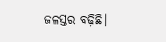ଜଳସ୍ତର ବଢ଼ିଛି।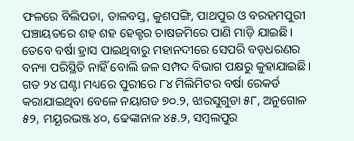ଫଳରେ ବିଲିପଡା, ତାଳବସ୍ତ, କୁଶପଙ୍ଗି, ପାଥପୁର ଓ ବରହମପୁରୀ ପଞ୍ଚାୟତରେ ଶହ ଶହ ହେକ୍ଟର ଚାଷଜମିରେ ପାଣି ମାଡ଼ି ଯାଇଛି। ତେବେ ବର୍ଷା ହ୍ରାସ ପାଇଥିବାରୁ ମହାନଦୀରେ ସେପରି ବଡ଼ଧରଣର ବନ୍ୟା ପରିସ୍ଥିତି ନାହିଁ ବୋଲି ଜଳ ସମ୍ପଦ ବିଭାଗ ପକ୍ଷରୁ କୁହାଯାଇଛି।
ଗତ ୨୪ ଘଣ୍ଟା ମଧ୍ୟରେ ପୁରୀରେ ୮୪ ମିଲିମିଟର ବର୍ଷା ରେକର୍ଡ କରାଯାଇଥିବା ବେଳେ ନୟାଗଡ ୭୦.୨, ଝାରସୁଗୁଡା ୫୮, ଅନୁଗୋଳ ୫୨, ମୟୂରଭଞ୍ଜ ୪୦, ଢେଙ୍କାନାଳ ୪୫.୨, ସମ୍ବଲପୁର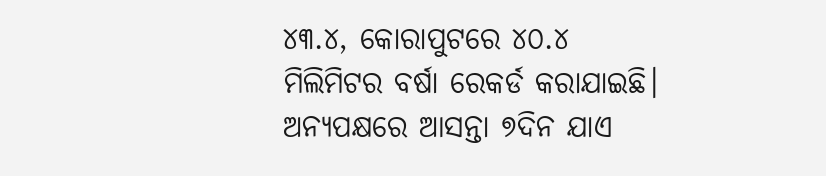୪୩.୪, କୋରାପୁଟରେ ୪୦.୪ ମିଲିମିଟର ବର୍ଷା ରେକର୍ଡ କରାଯାଇଛି।
ଅନ୍ୟପକ୍ଷରେ ଆସନ୍ତା ୭ଦିନ ଯାଏ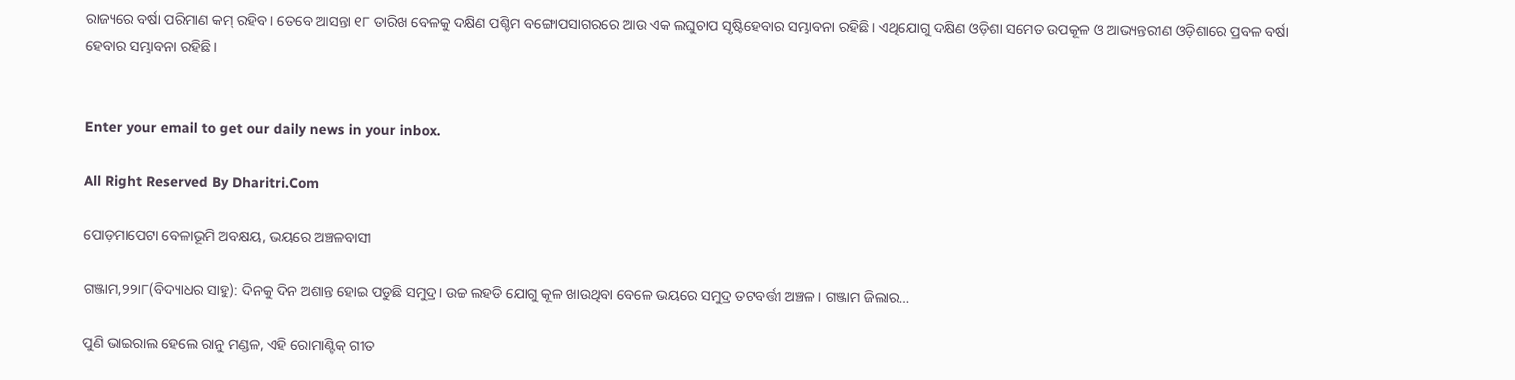ରାଜ୍ୟରେ ବର୍ଷା ପରିମାଣ କମ୍‌ ରହିବ। ତେବେ ଆସନ୍ତା ୧୮ ତାରିଖ ବେଳକୁ ଦକ୍ଷିଣ ପଶ୍ଚିମ ବଙ୍ଗୋପସାଗରରେ ଆଉ ଏକ ଲଘୁଚାପ ସୃଷ୍ଟିହେବାର ସମ୍ଭାବନା ରହିଛି। ଏଥିଯୋଗୁ ଦକ୍ଷିଣ ଓଡ଼ିଶା ସମେତ ଉପକୂଳ ଓ ଆଭ୍ୟନ୍ତରୀଣ ଓଡ଼ିଶାରେ ପ୍ରବଳ ବର୍ଷା ହେବାର ସମ୍ଭାବନା ରହିଛି।


Enter your email to get our daily news in your inbox.

All Right Reserved By Dharitri.Com

ପୋଡ଼ମାପେଟା ବେଳାଭୂମି ଅବକ୍ଷୟ, ଭୟରେ ଅଞ୍ଚଳବାସୀ

ଗଞ୍ଜାମ,୨୨ା୮(ବିଦ୍ୟାଧର ସାହୁ): ଦିନକୁ ଦିନ ଅଶାନ୍ତ ହୋଇ ପଡୁଛି ସମୁଦ୍ର। ଉଚ୍ଚ ଲହଡି ଯୋଗୁ କୂଳ ଖାଉଥିବା ବେଳେ ଭୟରେ ସମୁଦ୍ର ତଟବର୍ତ୍ତୀ ଅଞ୍ଚଳ। ଗଞ୍ଜାମ ଜିଲାର…

ପୁଣି ଭାଇରାଲ ହେଲେ ରାନୁ ମଣ୍ଡଳ, ଏହି ରୋମାଣ୍ଟିକ୍‌ ଗୀତ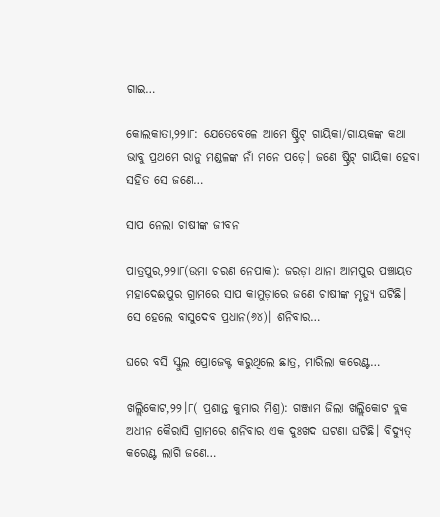ଗାଇ…

କୋଲକାତା,୨୨ା୮: ଯେତେବେଳେ ଆମେ ଷ୍ଟ୍ରିଟ୍‌ ଗାୟିକା/ଗାୟକଙ୍କ କଥା ଭାବୁ ପ୍ରଥମେ ରାନୁ ମଣ୍ଡଳଙ୍କ ନାଁ ମନେ ପଡ଼େ। ଜଣେ ଷ୍ଟ୍ରିଟ୍‌ ଗାୟିକା ହେବା ସହିତ ସେ ଜଣେ…

ସାପ ନେଲା ଚାଷୀଙ୍କ ଜୀବନ

ପାତ୍ରପୁର,୨୨ା୮(ଉମା ଚରଣ ନେପାକ): ଜରଡ଼ା ଥାନା ଆମପୁର ପଞ୍ଚାୟତ ମହାଦେଈପୁର ଗ୍ରାମରେ ସାପ କାମୁଡ଼ାରେ ଜଣେ ଚାଷୀଙ୍କ ମୃତ୍ୟୁ ଘଟିଛି। ସେ ହେଲେ ବାସୁଦେବ ପ୍ରଧାନ(୬୪)। ଶନିବାର…

ଘରେ ବସି ସ୍କୁଲ ପ୍ରୋଜେକ୍ଟ କରୁଥିଲେ ଛାତ୍ର, ମାରିଲା କରେଣ୍ଟ…

ଖଲ୍ଲିକୋଟ,୨୨।୮( ପ୍ରଶାନ୍ତ କୁମାର ମିଶ୍ର): ଗଞ୍ଜାମ ଜିଲା ଖଲ୍ଲିକୋଟ ବ୍ଲକ ଅଧୀନ କୈରାସି ଗ୍ରାମରେ ଶନିବାର ଏକ ଦୁଃଖଦ ଘଟଣା ଘଟିଛି। ବିଦ୍ୟୁତ୍‌ କରେଣ୍ଟ ଲାଗି ଜଣେ…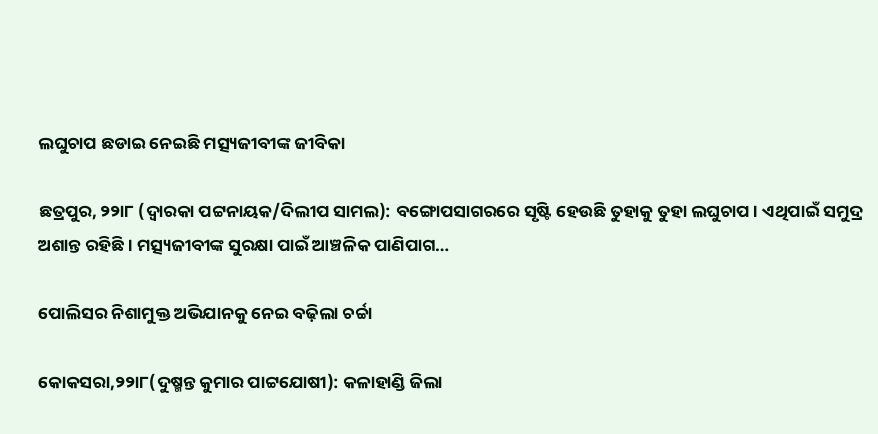ଲଘୁଚାପ ଛଡାଇ ନେଇଛି ମତ୍ସ୍ୟଜୀବୀଙ୍କ ଜୀବିକା

ଛତ୍ରପୁର, ୨୨ା୮ (ଦ୍ୱାରକା ପଟ୍ଟନାୟକ/ଦିଲୀପ ସାମଲ): ବଙ୍ଗୋପସାଗରରେ ସୃଷ୍ଟି ହେଉଛି ତୁହାକୁ ତୁହା ଲଘୁଚାପ। ଏଥିପାଇଁ ସମୁଦ୍ର ଅଶାନ୍ତ ରହିଛି। ମତ୍ସ୍ୟଜୀବୀଙ୍କ ସୁରକ୍ଷା ପାଇଁ ଆଞ୍ଚଳିକ ପାଣିପାଗ…

ପୋଲିସର ନିଶାମୁକ୍ତ ଅଭିଯାନକୁ ନେଇ ବଢ଼ିଲା ଚର୍ଚ୍ଚା

କୋକସରା,୨୨ା୮(ଦୁଷ୍ମନ୍ତ କୁମାର ପାଟ୍ଟଯୋଷୀ): କଳାହାଣ୍ଡି ଜିଲା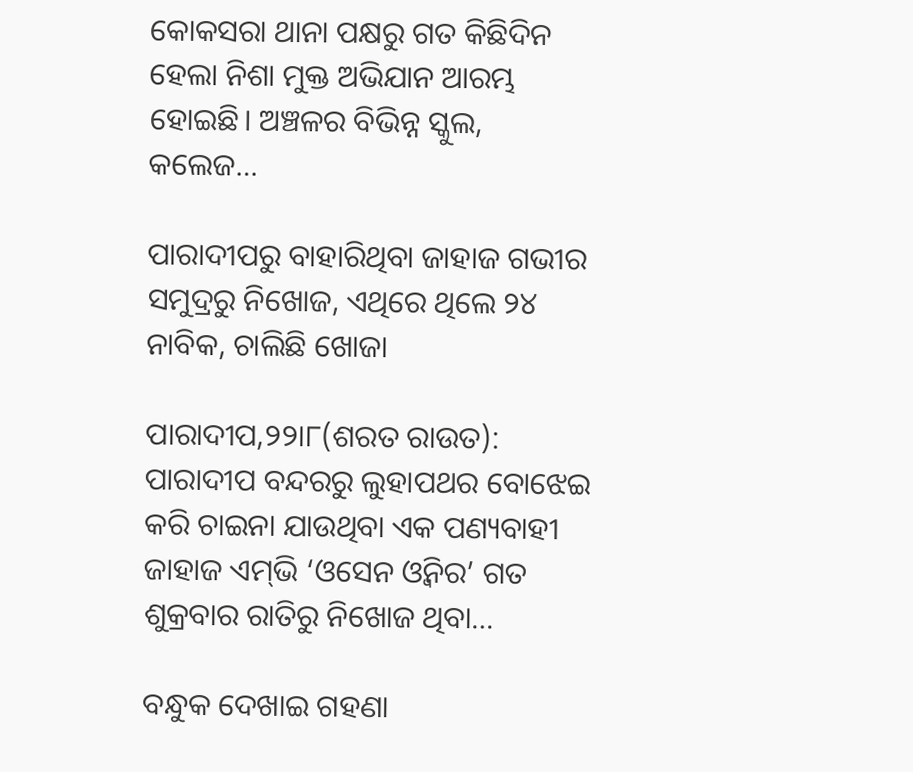କୋକସରା ଥାନା ପକ୍ଷରୁ ଗତ କିଛିଦିନ ହେଲା ନିଶା ମୁକ୍ତ ଅଭିଯାନ ଆରମ୍ଭ ହୋଇଛି। ଅଞ୍ଚଳର ବିଭିନ୍ନ ସ୍କୁଲ, କଲେଜ…

ପାରାଦୀପରୁ ବାହାରିଥିବା ଜାହାଜ ଗଭୀର ସମୁଦ୍ରରୁ ନିଖୋଜ, ଏଥିରେ ଥିଲେ ୨୪ ନାବିକ, ଚାଲିଛି ଖୋଜା

ପାରାଦୀପ,୨୨ା୮(ଶରତ ରାଉତ): ପାରାଦୀପ ବନ୍ଦରରୁ ଲୁହାପଥର ବୋଝେଇ କରି ଚାଇନା ଯାଉଥିବା ଏକ ପଣ୍ୟବାହୀ ଜାହାଜ ଏମ୍‌ଭି ‘ଓସେନ ଓ୍ବିନର’ ଗତ ଶୁକ୍ରବାର ରାତିରୁ ନିଖୋଜ ଥିବା…

ବନ୍ଧୁକ ଦେଖାଇ ଗହଣା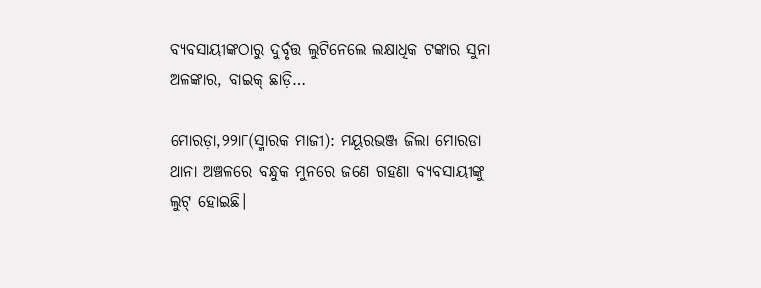ବ୍ୟବସାୟୀଙ୍କଠାରୁ ଦୁର୍ବୃତ୍ତ ଲୁଟିନେଲେ ଲକ୍ଷାଧିକ ଟଙ୍କାର ସୁନା ଅଳଙ୍କାର, ବାଇକ୍‌ ଛାଡ଼ି…

ମୋରଡ଼ା,୨୨ା୮(ସ୍ମାରକ ମାଜୀ): ମୟୂରଭଞ୍ଜ ଜିଲା ମୋରଡା ଥାନା ଅଞ୍ଚଳରେ ବନ୍ଧୁକ ମୁନରେ ଜଣେ ଗହଣା ବ୍ୟବସାୟୀଙ୍କୁ ଲୁଟ୍‌ ହୋଇଛି।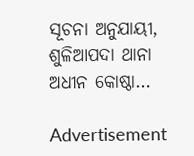ସୂଚନା ଅନୁଯାୟୀ, ଶୁଳିଆପଦା ଥାନା ଅଧୀନ କୋଷ୍ଠା…

Advertisement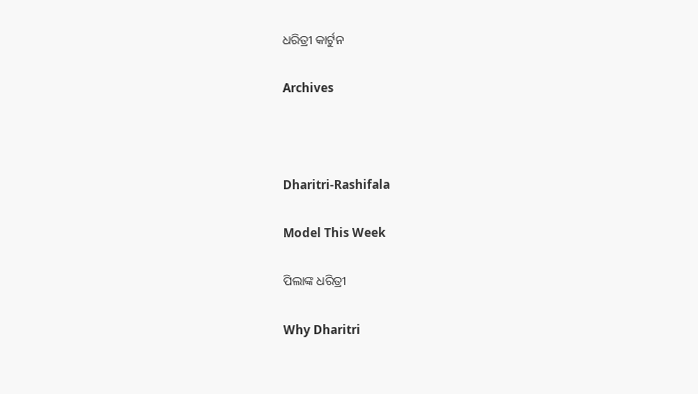ଧରିତ୍ରୀ କାର୍ଟୁନ

Archives



Dharitri-Rashifala

Model This Week

ପିଲାଙ୍କ ଧରିତ୍ରୀ

Why Dharitri